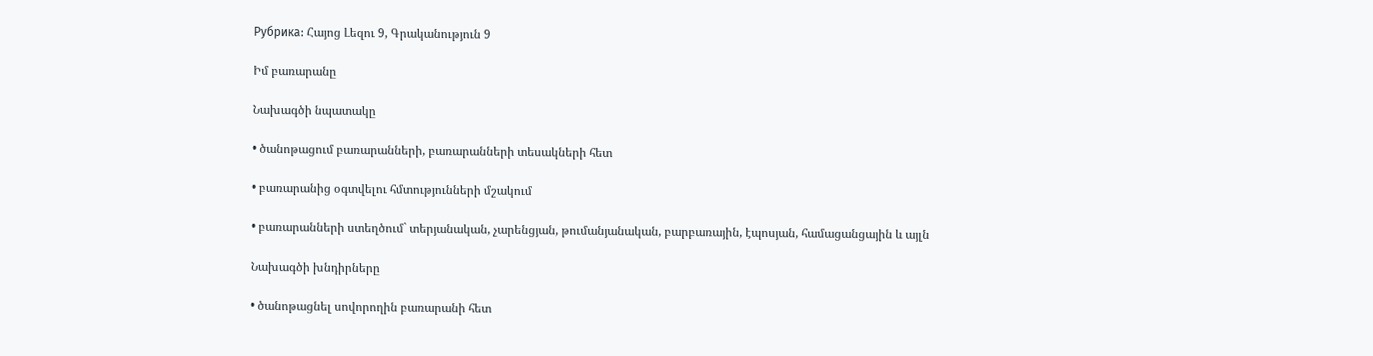Рубрика: Հայոց Լեզու 9, Գրականություն 9

Իմ բառարանը

Նախագծի նպատակը

• ծանոթացում բառարանների, բառարանների տեսակների հետ

• բառարանից օգտվելու հմտությունների մշակում

• բառարանների ստեղծում` տերյանական, չարենցյան, թումանյանական, բարբառային, էպոսյան, համացանցային և այլն

Նախագծի խնդիրները

• ծանոթացնել սովորողին բառարանի հետ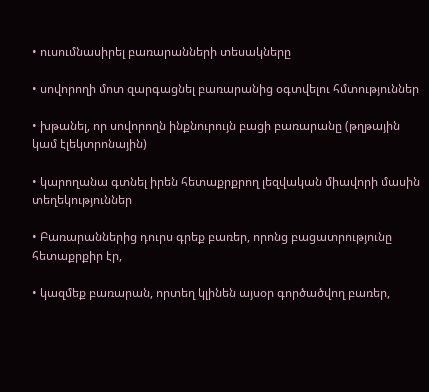• ուսումնասիրել բառարանների տեսակները

• սովորողի մոտ զարգացնել բառարանից օգտվելու հմտություններ

• խթանել, որ սովորողն ինքնուրույն բացի բառարանը (թղթային կամ էլեկտրոնային)

• կարողանա գտնել իրեն հետաքրքրող լեզվական միավորի մասին տեղեկություններ

• Բառարաններից դուրս գրեք բառեր, որոնց բացատրությունը հետաքրքիր էր,

• կազմեք բառարան, որտեղ կլինեն այսօր գործածվող բառեր,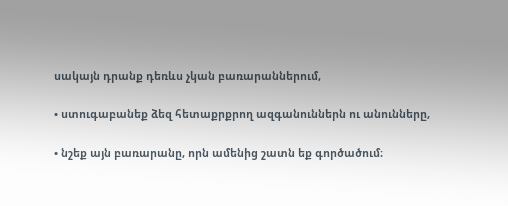սակայն դրանք դեռևս չկան բառարաններում,

• ստուգաբանեք ձեզ հետաքրքրող ազգանուններն ու անունները,

• նշեք այն բառարանը, որն ամենից շատն եք գործածում։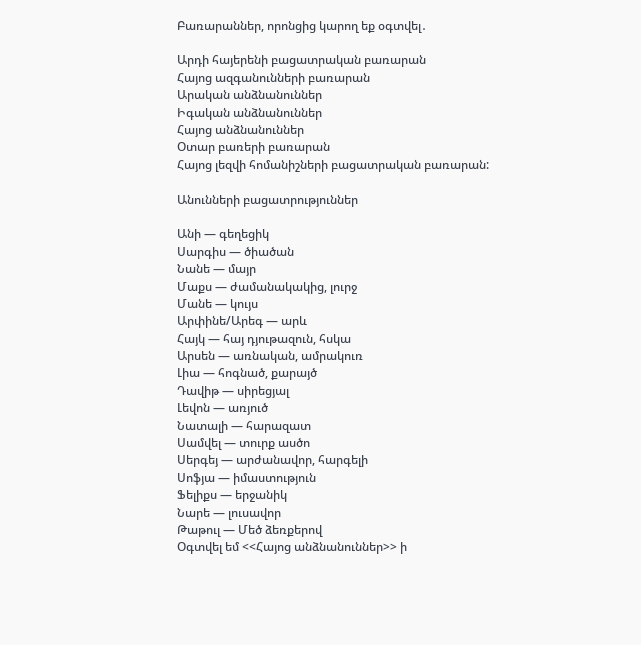Բառարաններ, որոնցից կարող եք օգտվել․

Արդի հայերենի բացատրական բառարան
Հայոց ազգանունների բառարան
Արական անձնանուններ
Իգական անձնանուններ
Հայոց անձնանուններ
Օտար բառերի բառարան
Հայոց լեզվի հոմանիշների բացատրական բառարան:

Անունների բացատրություններ

Անի — գեղեցիկ
Սարգիս — ծիածան
Նանե — մայր
Մաքս — ժամանակակից, լուրջ
Մանե — կույս
Արփինե/Արեգ — արև
Հայկ — հայ դյութազուն, հսկա
Արսեն — առնական, ամրակուռ
Լիա — հոգնած, քարայծ
Դավիթ — սիրեցյալ
Լեվոն — առյուծ
Նատալի — հարազատ
Սամվել — տուրք ասծո
Սերգեյ — արժանավոր, հարգելի
Սոֆյա — իմաստություն
Ֆելիքս — երջանիկ
Նարե — լուսավոր
Թաթուլ — Մեծ ձեռքերով
Օգտվել եմ <<Հայոց անձնանուններ>> ի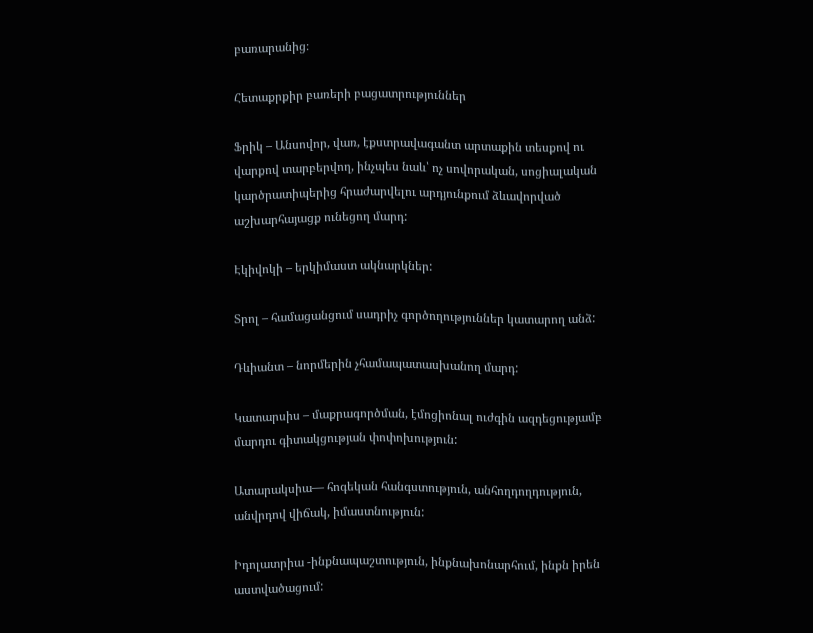բառարանից։

Հետաքրքիր բառերի բացատրություններ

Ֆրիկ – Անսովոր, վառ, էքստրավագանտ արտաքին տեսքով ու վարքով տարբերվող, ինչպես նաև՝ ոչ սովորական, սոցիալական կարծրատիպերից հրաժարվելու արդյունքում ձևավորված աշխարհայացք ունեցող մարդ:

Էկիվոկի – երկիմաստ ակնարկներ:

Տրոլ – համացանցում սադրիչ գործողություններ կատարող անձ:

Դևիանտ – նորմերին չհամապատասխանող մարդ:

Կատարսիս – մաքրագործման, էմոցիոնալ ուժգին ազդեցությամբ մարդու գիտակցության փոփոխություն:

Ատարակսիա— հոգեկան հանգստություն, անհողդողդություն, անվրդով վիճակ, իմաստնություն:

Իդոլատրիա -ինքնապաշտություն, ինքնախոնարհում, ինքն իրեն աստվածացում: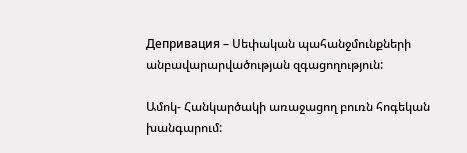Депривация – Սեփական պահանջմունքների անբավարարվածության զգացողություն:

Ամոկ- Հանկարծակի առաջացող բուռն հոգեկան խանգարում: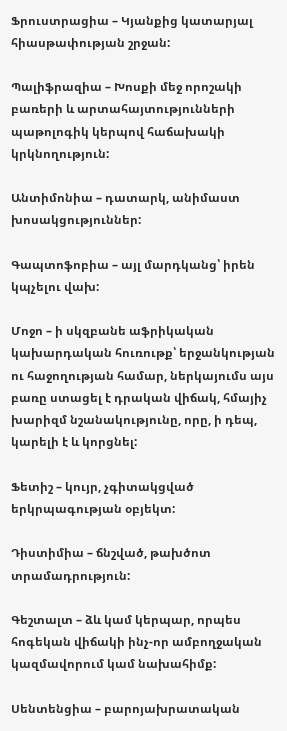Ֆրուստրացիա – Կյանքից կատարյալ հիասթափության շրջան:

Պալիֆրազիա – Խոսքի մեջ որոշակի բառերի և արտահայտությունների պաթոլոգիկ կերպով հաճախակի կրկնողություն:

Անտիմոնիա – դատարկ, անիմաստ խոսակցություններ:

Գապտոֆոբիա – այլ մարդկանց՝ իրեն կպչելու վախ:

Մոջո – ի սկզբանե աֆրիկական կախարդական հուռութք՝ երջանկության ու հաջողության համար, ներկայումս այս բառը ստացել է դրական վիճակ, հմայիչ խարիզմ նշանակությունը, որը, ի դեպ, կարելի է և կորցնել:

Ֆետիշ – կույր, չգիտակցված երկրպագության օբյեկտ:

Դիստիմիա – ճնշված, թախծոտ տրամադրություն:

Գեշտալտ – ձև կամ կերպար, որպես հոգեկան վիճակի ինչ-որ ամբողջական կազմավորում կամ նախահիմք:

Սենտենցիա – բարոյախրատական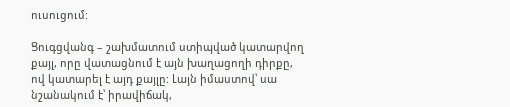ուսուցում:

Ցուգցվանգ – շախմատում ստիպված կատարվող քայլ, որը վատացնում է այն խաղացողի դիրքը, ով կատարել է այդ քայլը: Լայն իմաստով՝ սա նշանակում է՝ իրավիճակ,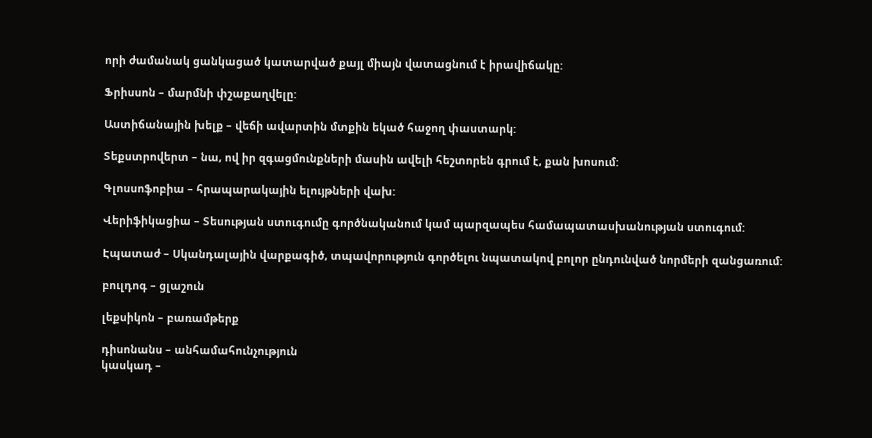որի ժամանակ ցանկացած կատարված քայլ միայն վատացնում է իրավիճակը:

Ֆրիսսոն – մարմնի փշաքաղվելը:

Աստիճանային խելք – վեճի ավարտին մտքին եկած հաջող փաստարկ:

Տեքստրովերտ – նա, ով իր զգացմունքների մասին ավելի հեշտորեն գրում է, քան խոսում:

Գլոսսոֆոբիա – հրապարակային ելույթների վախ:

Վերիֆիկացիա – Տեսության ստուգումը գործնականում կամ պարզապես համապատասխանության ստուգում:

Էպատաժ – Սկանդալային վարքագիծ, տպավորություն գործելու նպատակով բոլոր ընդունված նորմերի զանցառում:

բուլդոգ – ցլաշուն

լեքսիկոն – բառամթերք

դիսոնանս – անհամահունչություն
կասկադ –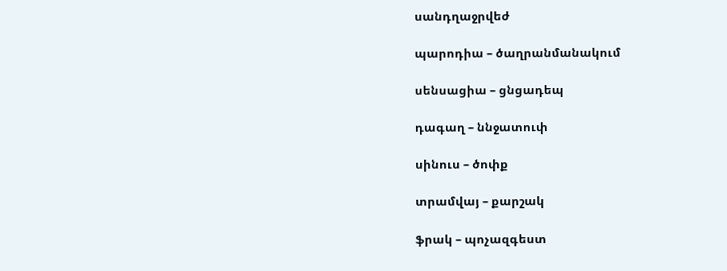սանդղաջրվեժ

պարոդիա – ծաղրանմանակում

սենսացիա – ցնցադեպ

դագաղ – ննջատուփ

սինուս – ծոփք

տրամվայ – քարշակ

ֆրակ – պոչազգեստ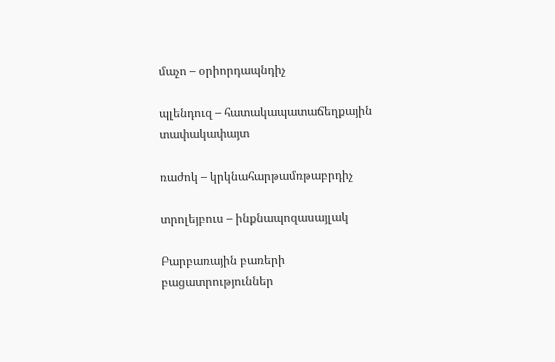մաչո – օրիորդապնդիչ

պլենդուզ – հատակապատաճեղքային տափակափայտ

ռաժոկ – կրկնահարթամռթաբրդիչ

տրոլեյբուս – ինքնապոզասայլակ

Բարբառային բառերի բացատրություններ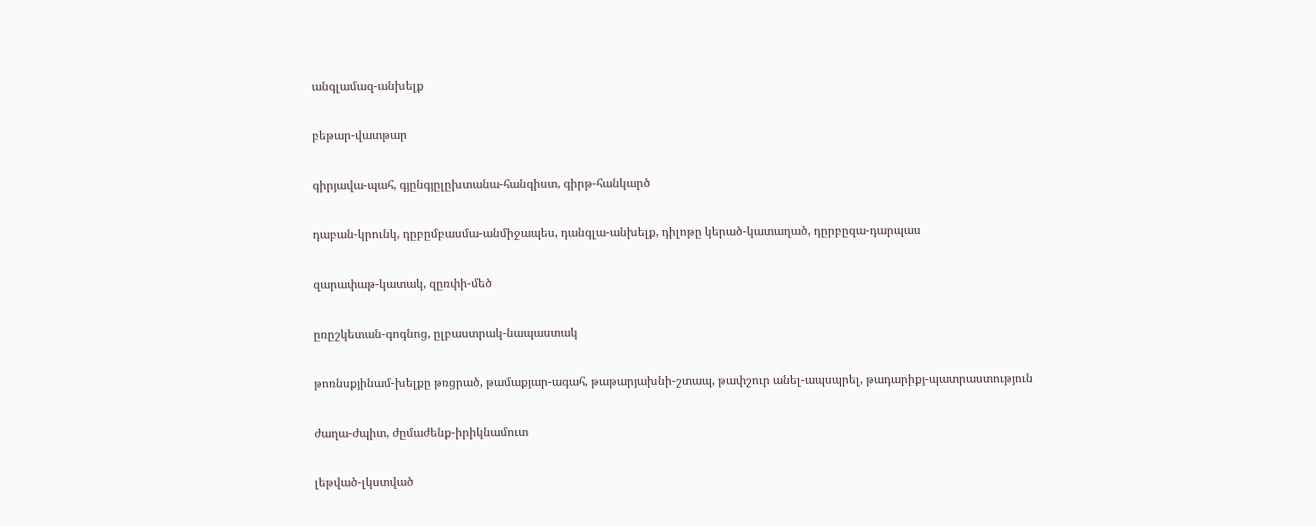անգլամազ-անխելք

բեթար-վատթար

գիրյավա-պահ, գյընգյըլըխտանա-հանգիստ, գիրթ-հանկարծ

դաբան-կրունկ, դըբըմբասմա-անմիջապես, դանգլա-անխելք, դիլոթը կերած-կատաղած, դըրբըզա-դարպաս

զարափաթ-կատակ, զըռփի-մեծ

ըռըշկետան-գոգնոց, ըլբաստրակ-նապաստակ

թոռնսքյինամ-խելքը թռցրած, թամաքյար-ագահ, թաթարյախնի-շտապ, թափշուր անել-ապսպրել, թադարիքյ-պատրաստություն

ժաղա-ժպիտ, ժըմաժենք-իրիկնամուտ

լեթված-լկստված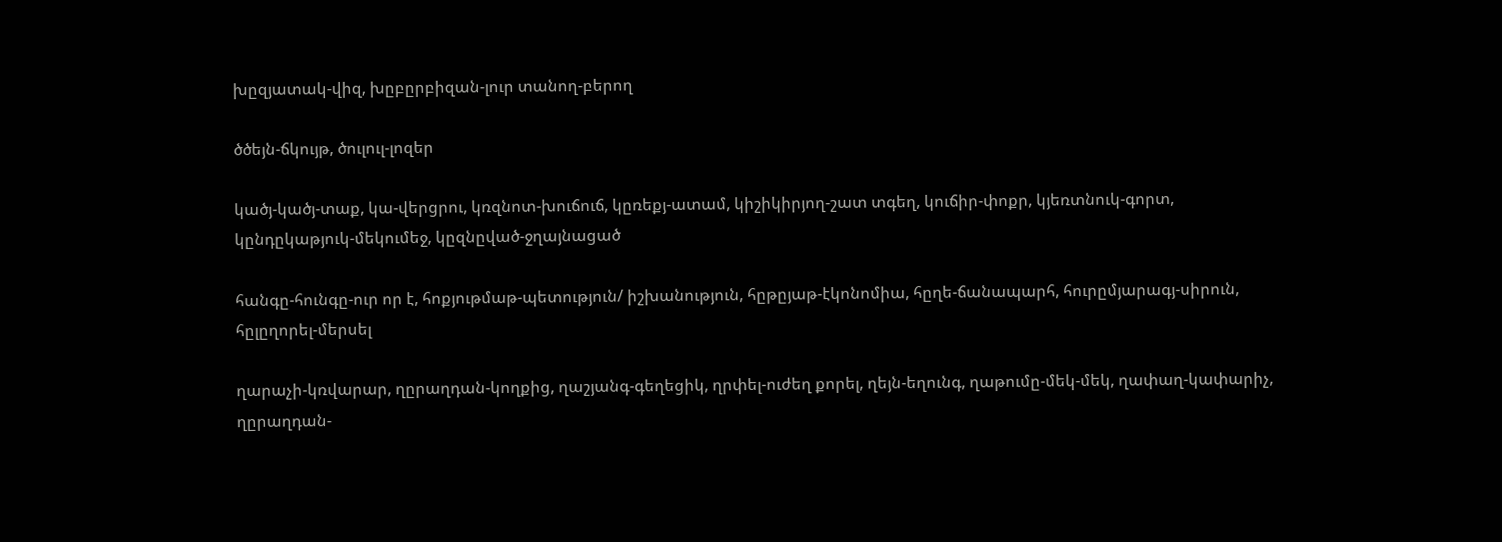խըզյատակ-վիզ, խըբըրբիզան-լուր տանող-բերող

ծծեյն-ճկույթ, ծուլուլ-լոզեր

կածյ-կածյ-տաք, կա-վերցրու, կռզնոտ-խուճուճ, կըռեքյ-ատամ, կիշիկիրյող-շատ տգեղ, կուճիր-փոքր, կյեռտնուկ-գորտ, կընդըկաթյուկ-մեկումեջ, կըզնըված-ջղայնացած

հանգը-հունգը-ուր որ է, հոքյութմաթ-պետություն/ իշխանություն, հըթըյաթ-էկոնոմիա, հըղե-ճանապարհ, հուրըմյարագյ-սիրուն, հըլըղորել-մերսել

ղարաչի-կռվարար, ղըրաղդան-կողքից, ղաշյանգ-գեղեցիկ, ղրփել-ուժեղ քորել, ղեյն-եղունգ, ղաթումը-մեկ-մեկ, ղափաղ-կափարիչ, ղըրաղդան-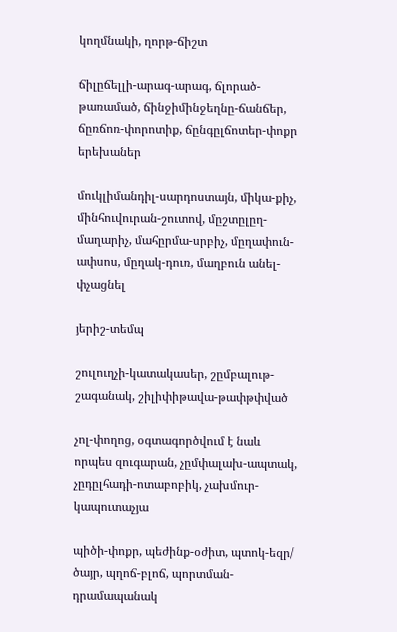կողմնակի, ղորթ-ճիշտ

ճիլըճելլի-արագ-արագ, ճլորած-թառամած, ճինջիմինջեղնը-ճանճեր, ճըռճոռ-փորոտիք, ճընգըլճոտեր-փոքր երեխաներ

մուկլիմանդիլ-սարդոստայն, միկա-քիչ, մինհուվուրան-շուտով, մըշտըլըղ-մաղարիչ, մահըրմա-սրբիչ, մըղափուն-ափսոս, մըղակ-դուռ, մաղբուն անել- փչացնել

յերիշ-տեմպ

շուլուղչի-կատակասեր, շըմբալութ-շագանակ, շիլիփիթավա-թափթփված

չոլ-փողոց, օգտագործվում է նաև որպես զուգարան, չըմփալախ-ապտակ, չըդըլհադի-ոտաբոբիկ, չախմուր-կապուտաչյա

պիծի-փոքր, պեժինք-օժիտ, պտոկ-եզր/ ծայր, պղոճ-բլոճ, պորտման-դրամապանակ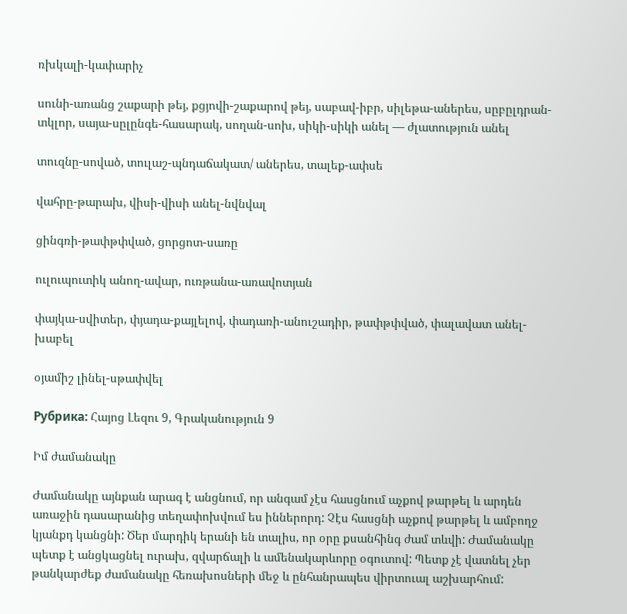ռխկալի-կափարիչ

սունի-առանց շաքարի թեյ, քցյովի-շաքարով թեյ, սաբավ-իբր, սիլեթա-աներես, սըբըլդրան-տկլոր, սայա-սըլընգե-հասարակ, սողան-սոխ, սիկի-սիկի անել — ժլատություն անել

տուզնը-սոված, տուլաշ-պնդաճակատ/ աներես, տալեք-ափսե

վահրը-թարախ, վիսի-վիսի անել-նվնվալ

ցինգռի-թափթփված, ցորցոտ-սառը

ուլուպուտիկ անող-ավար, ուռթանա-առավոտյան

փայկա-սվիտեր, փյադա-քայլելով, փադառի-անուշադիր, թափթփված, փալավատ անել-խաբել

օյամիշ լինել-սթափվել

Рубрика: Հայոց Լեզու 9, Գրականություն 9

Իմ ժամանակը

Ժամանակը այնքան արագ է անցնում, որ անգամ չէս հասցնում աչքով թարթել և արդեն առաջին դասարանից տեղափոխվում ես իններորդ: Չէս հասցնի աչքով թարթել և ամբողջ կյանքդ կանցնի: Ծեր մարդիկ երանի են տալիս, որ օրը քսանհինգ ժամ տևվի: Ժամանակը պետք է անցկացնել ուրախ, զվարճալի և ամենակարևորը օգուտով: Պետք չէ վատնել չեր թանկարժեք ժամանակը հեռախոսների մեջ և ընհանրապես վիրտուալ աշխարհում: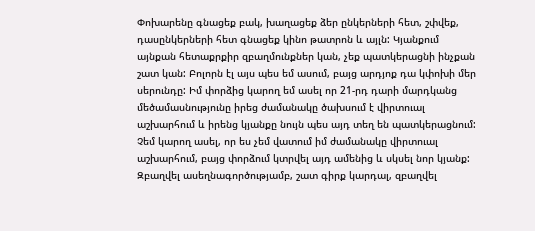Փոխարենը գնացեք բակ, խաղացեք ձեր ընկերների հետ, շփվեք, դասընկերների հետ գնացեք կինո թատրոն և այլն: Կյանքում այնքան հետաքրքիր զբաղմունքներ կան, չեք պատկերացնի ինչքան շատ կան: Բոլորն էլ այս պես եմ ասում, բայց արդյոք դա կփոխի մեր սերունդը: Իմ փորձից կարող եմ ասել որ 21-րդ դարի մարդկանց մեծամասնությունը իրեց ժամանակը ծախսում է վիրտուալ աշխարհում և իրենց կյանքը նույն պես այդ տեղ են պատկերացնում: Չեմ կարող ասել, որ ես չեմ վատում իմ ժամանակը վիրտուալ աշխարհում, բայց փորձում կտրվել այդ ամենից և սկսել նոր կյանք: Զբաղվել ասեղնագործությամբ, շատ գիրք կարդալ, զբաղվել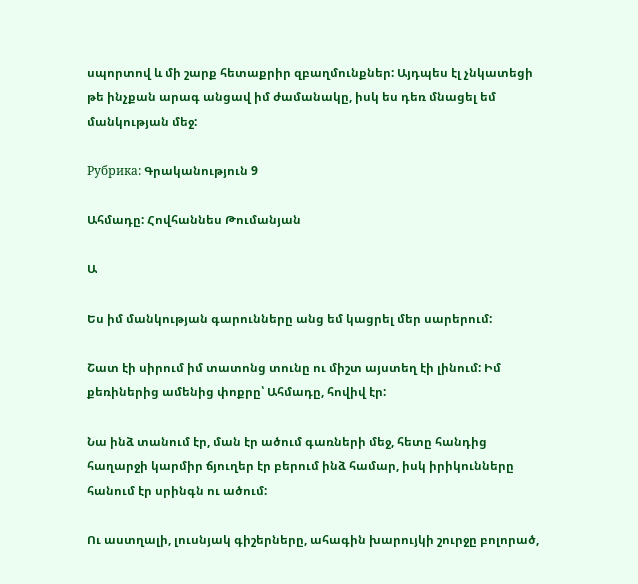սպորտով և մի շարք հետաքրիր զբաղմունքներ: Այդպես էլ չնկատեցի թե ինչքան արագ անցավ իմ ժամանակը, իսկ ես դեռ մնացել եմ մանկության մեջ:

Рубрика: Գրականություն 9

Ահմադը: Հովհաննես Թումանյան

Ա

Ես իմ մանկության գարունները անց եմ կացրել մեր սարերում:

Շատ էի սիրում իմ տատոնց տունը ու միշտ այստեղ էի լինում: Իմ քեռիներից ամենից փոքրը՝ Ահմադը, հովիվ էր:

Նա ինձ տանում էր, ման էր ածում գառների մեջ, հետը հանդից հաղարջի կարմիր ճյուղեր էր բերում ինձ համար, իսկ իրիկունները հանում էր սրինգն ու ածում:

Ու աստղալի, լուսնյակ գիշերները, ահագին խարույկի շուրջը բոլորած,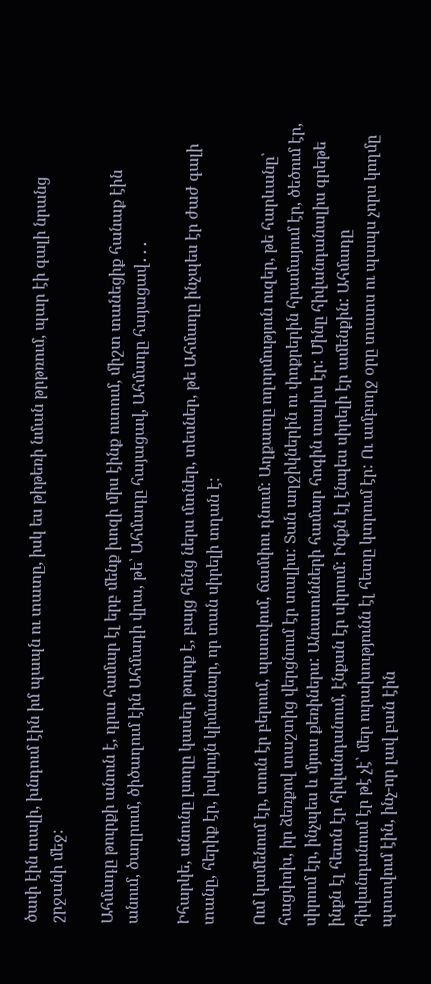ծափ էին տալի, խնդում էին իմ պապն ու տատը, իսկ ես թիթեռի նման թրթռում, պար էի գալի նրանց շրջանի մեջ:

Ահմադը թուրքի անուն է, դրա համար էլ երբ մենք խոզի միս էինք ուտում, միշտ տանեցիք հանաք էին անում, ծաղրում, ծիծաղում էին Ահմադի վրա, թե՝ Ահմադը հայացավ, Ահմադը հայացավ․․․

Իհարկե, անունը լսողը կասեր թուրք է, բայց հենց ներս մտներ, տեսներ, թե Ահմադը ինչպես էր ժաժ գալի տանը, հերիք էր, իսկույն կիմանար, որ տան սիրելի տղան է:

Ում կամենում էր, տուն էր բերում, պատվում, ճամփու դնում: Աղքատը ողորմություն ուզեր, թե հարևանը՝ հացփոխ, իր ձեռքով տաշտից վերցնում էր տալիս: Տան աղջիկներին ու փոքրերին հրամայում էր, ծեծում էր, սիրում էր, ինչպես և մյուս քեռիներս: Անասունների համար հոգին տալիս էր: Մինը հիվանդանալիս գրեթե ինքն էլ հետն էր հիվանդանում, էնքան էր սիրում: Ինքն էլ էնպես սիրելի էր ամենքին: Ահմադը հիվանդանում էր թէ չէ՝ մեր ուրախությունն էլ հետը կտրում էր: Ու ամբողջ օրը տատս ու պապս չորս կողմը պտտվում էին, ինչ-որ լավ բան էին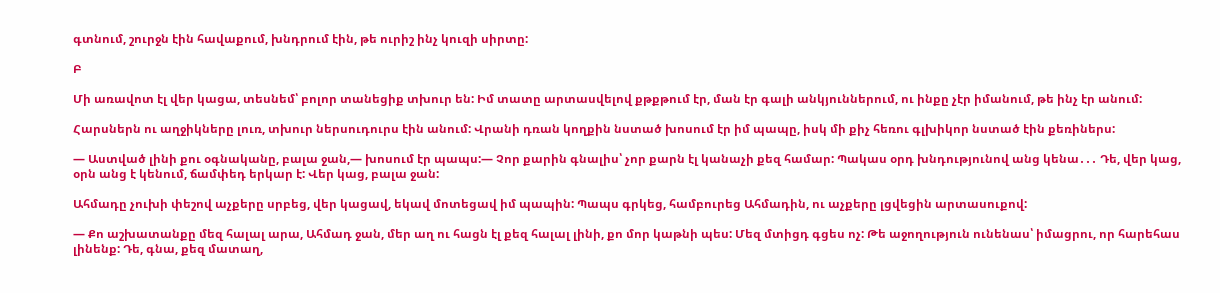գտնում, շուրջն էին հավաքում, խնդրում էին, թե ուրիշ ինչ կուզի սիրտը:

Բ

Մի առավոտ էլ վեր կացա, տեսնեմ՝ բոլոր տանեցիք տխուր են: Իմ տատը արտասվելով քթքթում էր, ման էր գալի անկյուններում, ու ինքը չէր իմանում, թե ինչ էր անում:

Հարսներն ու աղջիկները լուռ, տխուր ներսուդուրս էին անում: Վրանի դռան կողքին նստած խոսում էր իմ պապը, իսկ մի քիչ հեռու գլխիկոր նստած էին քեռիներս:

― Աստված լինի քու օգնականը, բալա ջան,― խոսում էր պապս:― Չոր քարին գնալիս՝ չոր քարն էլ կանաչի քեզ համար: Պակաս օրդ խնդությունով անց կենա․․․ Դե, վեր կաց, օրն անց է կենում, ճամփեդ երկար է: Վեր կաց, բալա ջան:

Ահմադը չուխի փեշով աչքերը սրբեց, վեր կացավ, եկավ մոտեցավ իմ պապին: Պապս գրկեց, համբուրեց Ահմադին, ու աչքերը լցվեցին արտասուքով:

― Քո աշխատանքը մեզ հալալ արա, Ահմադ ջան, մեր աղ ու հացն էլ քեզ հալալ լինի, քո մոր կաթնի պես: Մեզ մտիցդ գցես ոչ: Թե աջողություն ունենաս՝ իմացրու, որ հարեհաս լինենք: Դե, գնա, քեզ մատաղ,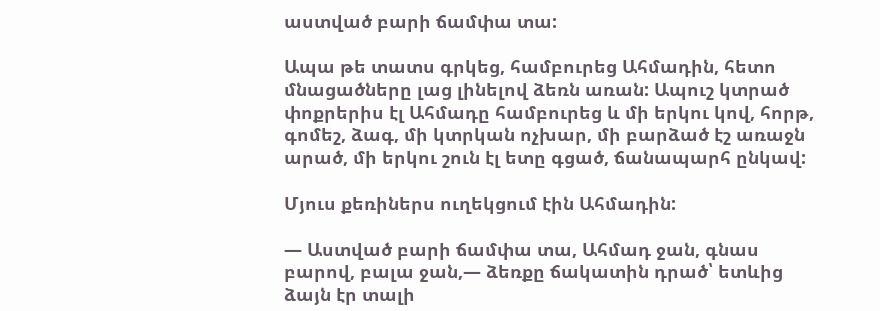աստված բարի ճամփա տա:

Ապա թե տատս գրկեց, համբուրեց Ահմադին, հետո մնացածները լաց լինելով ձեռն առան: Ապուշ կտրած փոքրերիս էլ Ահմադը համբուրեց և մի երկու կով, հորթ, գոմեշ, ձագ, մի կտրկան ոչխար, մի բարձած էշ առաջն արած, մի երկու շուն էլ ետը գցած, ճանապարհ ընկավ:

Մյուս քեռիներս ուղեկցում էին Ահմադին:

― Աստված բարի ճամփա տա, Ահմադ ջան, գնաս բարով, բալա ջան,― ձեռքը ճակատին դրած՝ ետևից ձայն էր տալի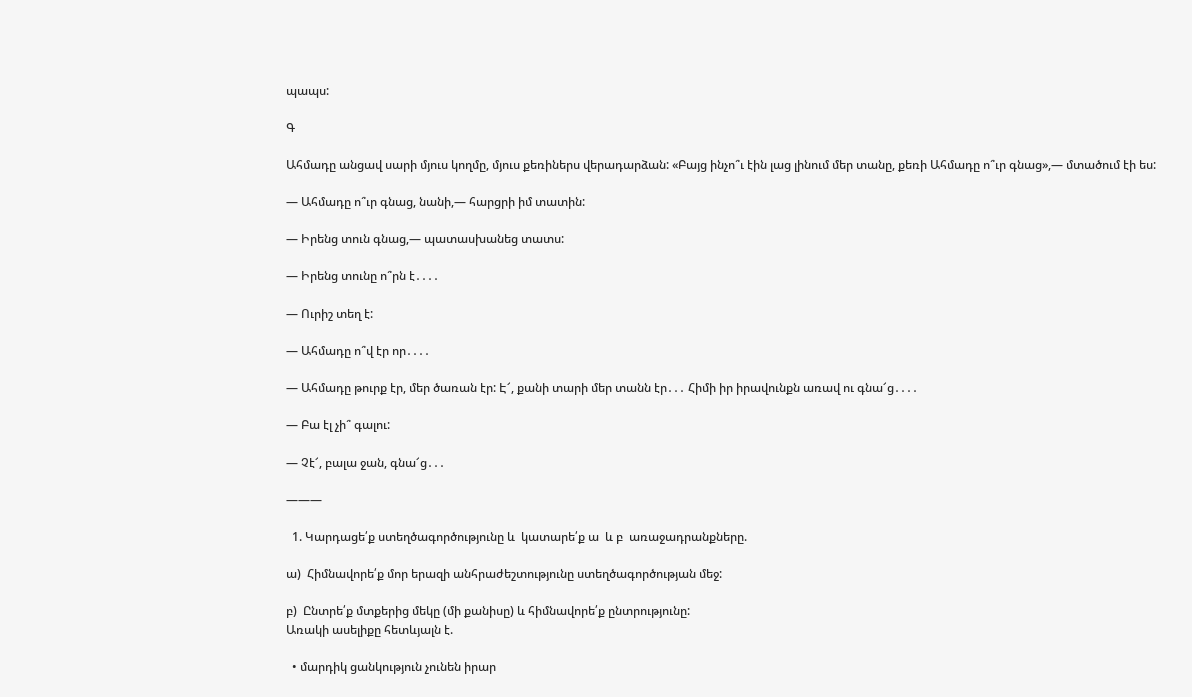պապս:

Գ

Ահմադը անցավ սարի մյուս կողմը, մյուս քեռիներս վերադարձան: «Բայց ինչո՞ւ էին լաց լինում մեր տանը, քեռի Ահմադը ո՞ւր գնաց»,― մտածում էի ես:

― Ահմադը ո՞ւր գնաց, նանի,― հարցրի իմ տատին:

― Իրենց տուն գնաց,― պատասխանեց տատս:

― Իրենց տունը ո՞րն է․․․․

― Ուրիշ տեղ է:

― Ահմադը ո՞վ էր որ․․․․

― Ահմադը թուրք էր, մեր ծառան էր: Է՜, քանի տարի մեր տանն էր․․․ Հիմի իր իրավունքն առավ ու գնա՜ց․․․․

― Բա էլ չի՞ գալու:

― Չէ՜, բալա ջան, գնա՜ց․․․

———

  1. Կարդացե՛ք ստեղծագործությունը և  կատարե՛ք ա  և բ  առաջադրանքները.

ա)  Հիմնավորե՛ք մոր երազի անհրաժեշտությունը ստեղծագործության մեջ:

բ)  Ընտրե՛ք մտքերից մեկը (մի քանիսը) և հիմնավորե՛ք ընտրությունը:
Առակի ասելիքը հետևյալն է.

  • մարդիկ ցանկություն չունեն իրար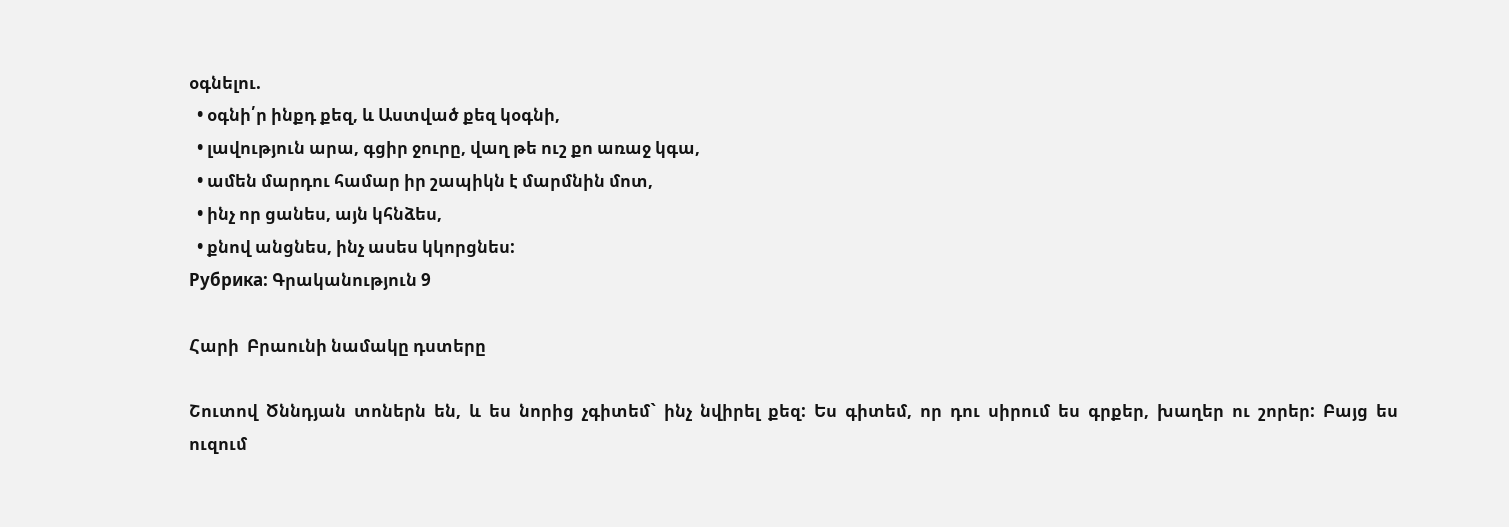օգնելու.
  • օգնի՛ր ինքդ քեզ, և Աստված քեզ կօգնի,
  • լավություն արա, գցիր ջուրը, վաղ թե ուշ քո առաջ կգա,
  • ամեն մարդու համար իր շապիկն է մարմնին մոտ,
  • ինչ որ ցանես, այն կհնձես,
  • քնով անցնես, ինչ ասես կկորցնես:
Рубрика: Գրականություն 9

Հարի  Բրաունի նամակը դստերը

Շուտով  Ծննդյան  տոներն  են,  և  ես  նորից  չգիտեմ`  ինչ  նվիրել  քեզ:  Ես  գիտեմ,  որ  դու  սիրում  ես  գրքեր,  խաղեր  ու  շորեր:  Բայց  ես  ուզում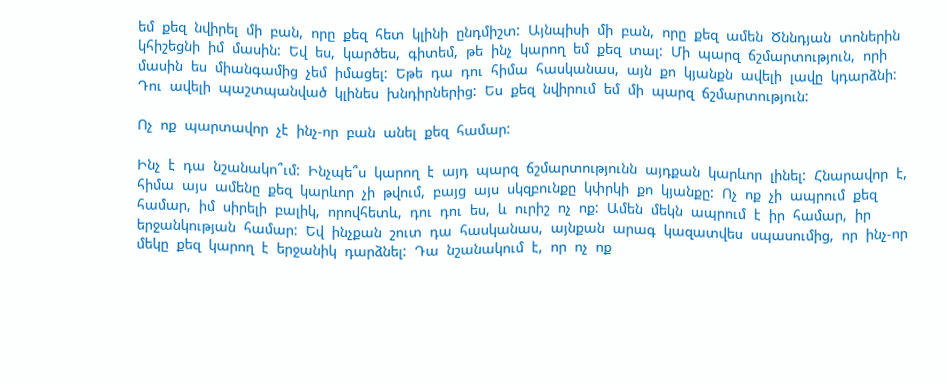եմ  քեզ  նվիրել  մի  բան,  որը  քեզ  հետ  կլինի  ընդմիշտ:  Այնպիսի  մի  բան,  որը  քեզ  ամեն  Ծննդյան  տոներին  կհիշեցնի  իմ  մասին:  Եվ  ես,  կարծես,  գիտեմ,  թե  ինչ  կարող  եմ  քեզ  տալ:  Մի  պարզ  ճշմարտություն,  որի  մասին  ես  միանգամից  չեմ  իմացել:  Եթե  դա  դու  հիմա  հասկանաս,  այն  քո  կյանքն  ավելի  լավը  կդարձնի:  Դու  ավելի  պաշտպանված  կլինես  խնդիրներից:  Ես  քեզ  նվիրում  եմ  մի  պարզ  ճշմարտություն:

Ոչ  ոք  պարտավոր  չէ  ինչ-որ  բան  անել  քեզ  համար:

Ինչ  է  դա  նշանակո՞ւմ:  Ինչպե՞ս  կարող  է  այդ  պարզ  ճշմարտությունն  այդքան  կարևոր  լինել:  Հնարավոր  է,  հիմա  այս  ամենը  քեզ  կարևոր  չի  թվում,  բայց  այս  սկզբունքը  կփրկի  քո  կյանքը:  Ոչ  ոք  չի  ապրում  քեզ  համար,  իմ  սիրելի  բալիկ,  որովհետև,  դու  դու  ես,  և  ուրիշ  ոչ  ոք:  Ամեն  մեկն  ապրում  է  իր  համար,  իր  երջանկության  համար:  Եվ  ինչքան  շուտ  դա  հասկանաս,  այնքան  արագ  կազատվես  սպասումից,  որ  ինչ-որ  մեկը  քեզ  կարող  է  երջանիկ  դարձնել:  Դա  նշանակում  է,  որ  ոչ  ոք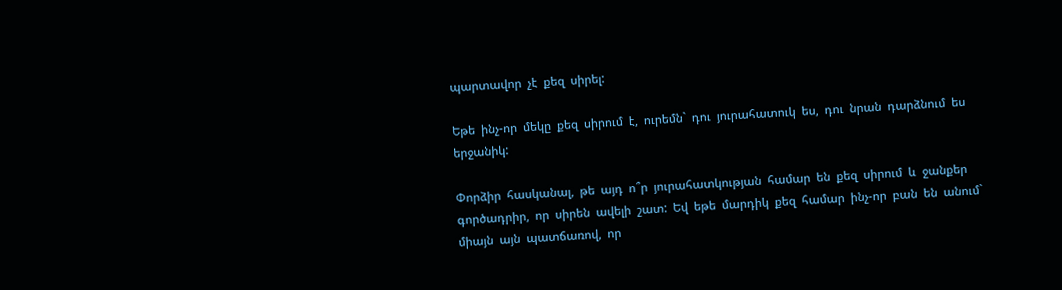պարտավոր  չէ  քեզ  սիրել:

Եթե  ինչ-որ  մեկը  քեզ  սիրում  է,  ուրեմն`  դու  յուրահատուկ  ես,  դու  նրան  դարձնում  ես  երջանիկ:

Փորձիր  հասկանալ,  թե  այդ  ո՞ր  յուրահատկության  համար  են  քեզ  սիրում  և  ջանքեր  գործադրիր,  որ  սիրեն  ավելի  շատ:  Եվ  եթե  մարդիկ  քեզ  համար  ինչ-որ  բան  են  անում`  միայն  այն  պատճառով,  որ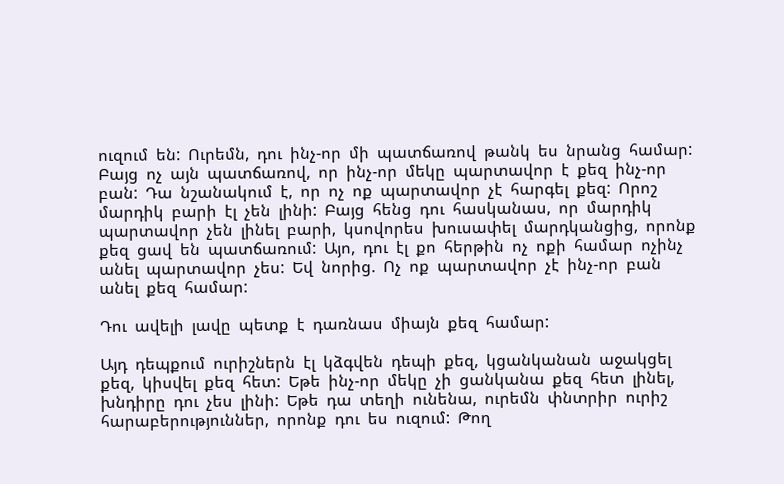ուզում  են:  Ուրեմն,  դու  ինչ-որ  մի  պատճառով  թանկ  ես  նրանց  համար:  Բայց  ոչ  այն  պատճառով,  որ  ինչ-որ  մեկը  պարտավոր  է  քեզ  ինչ-որ  բան:  Դա  նշանակում  է,  որ  ոչ  ոք  պարտավոր  չէ  հարգել  քեզ:  Որոշ  մարդիկ  բարի  էլ  չեն  լինի:  Բայց  հենց  դու  հասկանաս,  որ  մարդիկ  պարտավոր  չեն  լինել  բարի,  կսովորես  խուսափել  մարդկանցից,  որոնք  քեզ  ցավ  են  պատճառում:  Այո,  դու  էլ  քո  հերթին  ոչ  ոքի  համար  ոչինչ  անել  պարտավոր  չես:  Եվ  նորից.  Ոչ  ոք  պարտավոր  չէ  ինչ-որ  բան  անել  քեզ  համար:

Դու  ավելի  լավը  պետք  է  դառնաս  միայն  քեզ  համար:

Այդ  դեպքում  ուրիշներն  էլ  կձգվեն  դեպի  քեզ,  կցանկանան  աջակցել  քեզ,  կիսվել  քեզ  հետ:  Եթե  ինչ-որ  մեկը  չի  ցանկանա  քեզ  հետ  լինել,  խնդիրը  դու  չես  լինի:  Եթե  դա  տեղի  ունենա,  ուրեմն  փնտրիր  ուրիշ  հարաբերություններ,  որոնք  դու  ես  ուզում:  Թող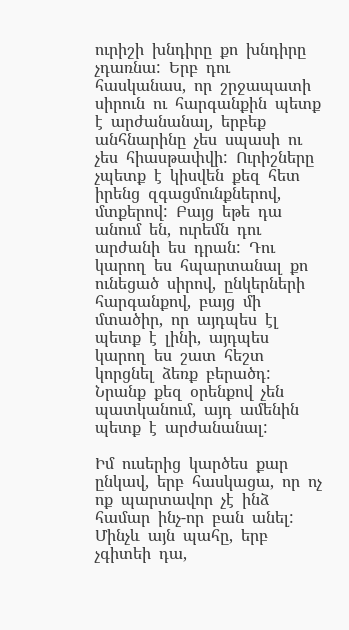ուրիշի  խնդիրը  քո  խնդիրը  չդառնա:  Երբ  դու  հասկանաս,  որ  շրջապատի  սիրուն  ու  հարգանքին  պետք  է  արժանանալ,  երբեք  անհնարինը  չես  սպասի  ու  չես  հիասթափվի:  Ուրիշները  չպետք  է  կիսվեն  քեզ  հետ  իրենց  զգացմունքներով,  մտքերով:  Բայց  եթե  դա  անում  են,  ուրեմն  դու  արժանի  ես  դրան:  Դու  կարող  ես  հպարտանալ  քո  ունեցած  սիրով,  ընկերների  հարգանքով,  բայց  մի  մտածիր,  որ  այդպես  էլ  պետք  է  լինի,  այդպես  կարող  ես  շատ  հեշտ  կորցնել  ձեռք  բերածդ:  Նրանք  քեզ  օրենքով  չեն  պատկանում,  այդ  ամենին  պետք  է  արժանանալ:

Իմ  ուսերից  կարծես  քար  ընկավ,  երբ  հասկացա,  որ  ոչ  ոք  պարտավոր  չէ  ինձ  համար  ինչ-որ  բան  անել:  Մինչև  այն  պահը,  երբ  չգիտեի  դա,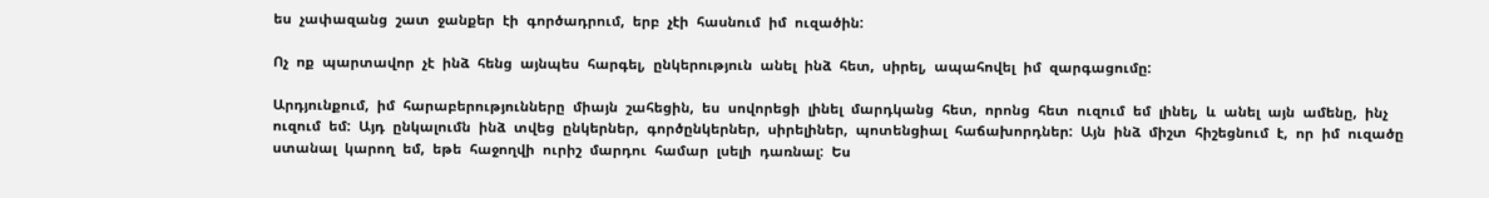ես  չափազանց  շատ  ջանքեր  էի  գործադրում,  երբ  չէի  հասնում  իմ  ուզածին:

Ոչ  ոք  պարտավոր  չէ  ինձ  հենց  այնպես  հարգել,  ընկերություն  անել  ինձ  հետ,  սիրել,  ապահովել  իմ  զարգացումը:

Արդյունքում,  իմ  հարաբերությունները  միայն  շահեցին,  ես  սովորեցի  լինել  մարդկանց  հետ,  որոնց  հետ  ուզում  եմ  լինել,  և  անել  այն  ամենը,  ինչ  ուզում  եմ:  Այդ  ընկալումն  ինձ  տվեց  ընկերներ,  գործընկերներ,  սիրելիներ,  պոտենցիալ  հաճախորդներ:  Այն  ինձ  միշտ  հիշեցնում  է,  որ  իմ  ուզածը  ստանալ  կարող  եմ,  եթե  հաջողվի  ուրիշ  մարդու  համար  լսելի  դառնալ:  Ես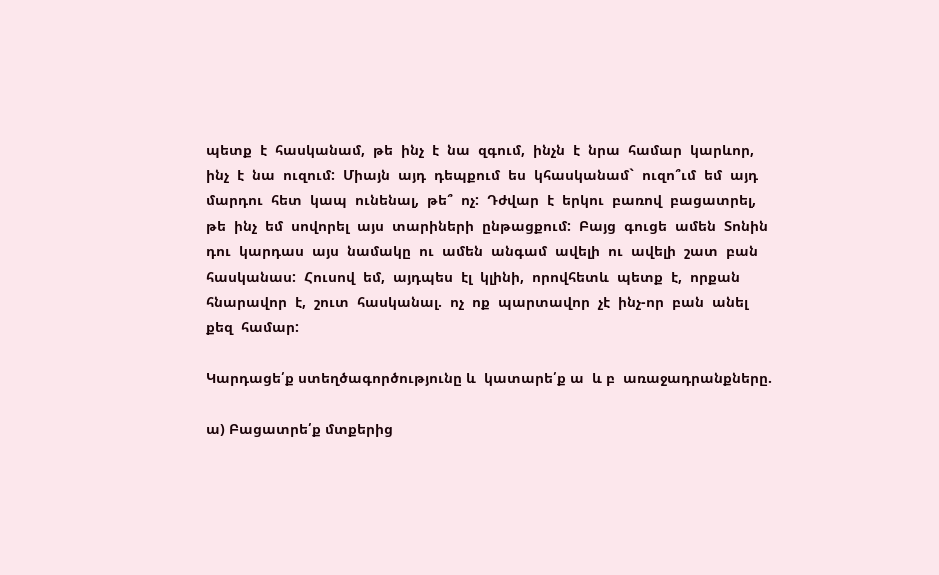պետք  է  հասկանամ,  թե  ինչ  է  նա  զգում,  ինչն  է  նրա  համար  կարևոր,  ինչ  է  նա  ուզում:  Միայն  այդ  դեպքում  ես  կհասկանամ`  ուզո՞ւմ  եմ  այդ  մարդու  հետ  կապ  ունենալ,  թե՞  ոչ:  Դժվար  է  երկու  բառով  բացատրել,  թե  ինչ  եմ  սովորել  այս  տարիների  ընթացքում:  Բայց  գուցե  ամեն  Տոնին  դու  կարդաս  այս  նամակը  ու  ամեն  անգամ  ավելի  ու  ավելի  շատ  բան  հասկանաս:  Հուսով  եմ,  այդպես  էլ  կլինի,  որովհետև  պետք  է,  որքան  հնարավոր  է,  շուտ  հասկանալ.  ոչ  ոք  պարտավոր  չէ  ինչ-որ  բան  անել  քեզ  համար:

Կարդացե՛ք ստեղծագործությունը և  կատարե՛ք ա  և բ  առաջադրանքները.

ա) Բացատրե՛ք մտքերից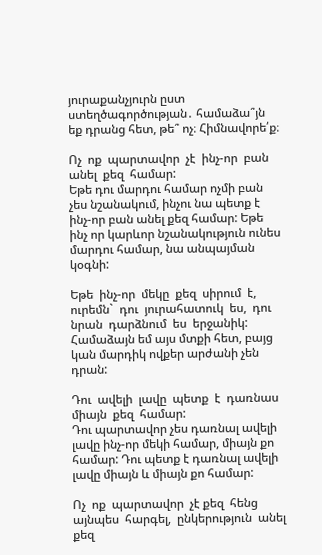յուրաքանչյուրն ըստ ստեղծագործության․ համաձա՞յն եք դրանց հետ, թե՞ ոչ։ Հիմնավորե՛ք։

Ոչ  ոք  պարտավոր  չէ  ինչ-որ  բան  անել  քեզ  համար:
Եթե դու մարդու համար ոչմի բան չես նշանակում, ինչու նա պետք է ինչ-որ բան անել քեզ համար: Եթե ինչ որ կարևոր նշանակություն ունես մարդու համար, նա անպայման կօգնի:

Եթե  ինչ-որ  մեկը  քեզ  սիրում  է,  ուրեմն`  դու  յուրահատուկ  ես,  դու  նրան  դարձնում  ես  երջանիկ:
Համաձայն եմ այս մտքի հետ, բայց կան մարդիկ ովքեր արժանի չեն դրան:

Դու  ավելի  լավը  պետք  է  դառնաս  միայն  քեզ  համար:
Դու պարտավոր չես դառնալ ավելի լավը ինչ-որ մեկի համար, միայն քո համար: Դու պետք է դառնալ ավելի լավը միայն և միայն քո համար:

Ոչ  ոք  պարտավոր  չէ քեզ  հենց  այնպես  հարգել,  ընկերություն  անել  քեզ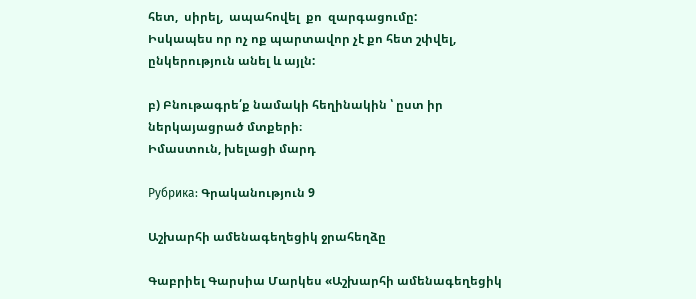հետ,  սիրել,  ապահովել  քո  զարգացումը:
Իսկապես որ ոչ ոք պարտավոր չէ քո հետ շփվել, ընկերություն անել և այլն:

բ) Բնութագրե՛ք նամակի հեղինակին ՝ ըստ իր ներկայացրած մտքերի։
Իմաստուն, խելացի մարդ

Рубрика: Գրականություն 9

Աշխարհի ամենագեղեցիկ ջրահեղձը

Գաբրիել Գարսիա Մարկես «Աշխարհի ամենագեղեցիկ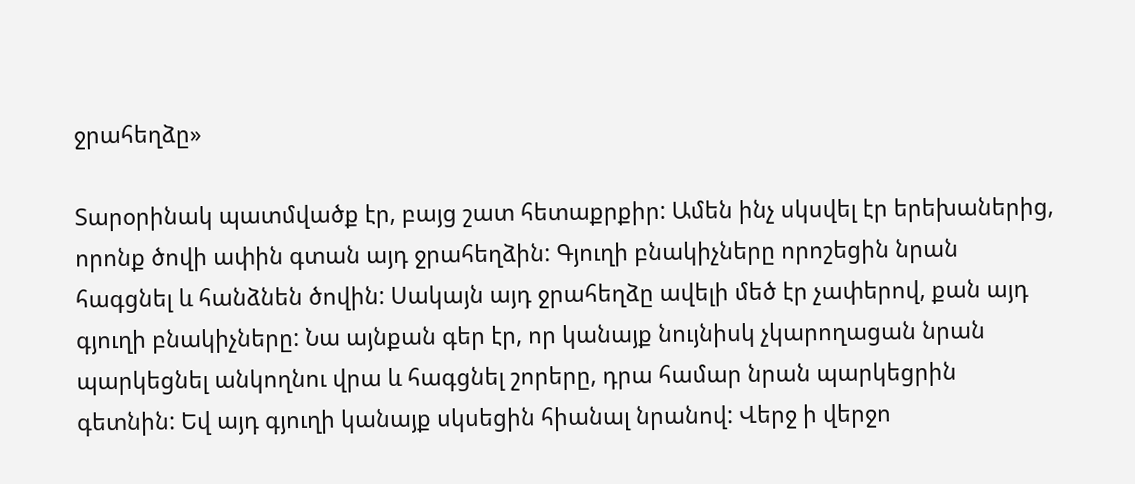ջրահեղձը»

Տարօրինակ պատմվածք էր, բայց շատ հետաքրքիր: Ամեն ինչ սկսվել էր երեխաներից, որոնք ծովի ափին գտան այդ ջրահեղձին: Գյուղի բնակիչները որոշեցին նրան հագցնել և հանձնեն ծովին: Սակայն այդ ջրահեղձը ավելի մեծ էր չափերով, քան այդ գյուղի բնակիչները: Նա այնքան գեր էր, որ կանայք նույնիսկ չկարողացան նրան պարկեցնել անկողնու վրա և հագցնել շորերը, դրա համար նրան պարկեցրին գետնին: Եվ այդ գյուղի կանայք սկսեցին հիանալ նրանով: Վերջ ի վերջո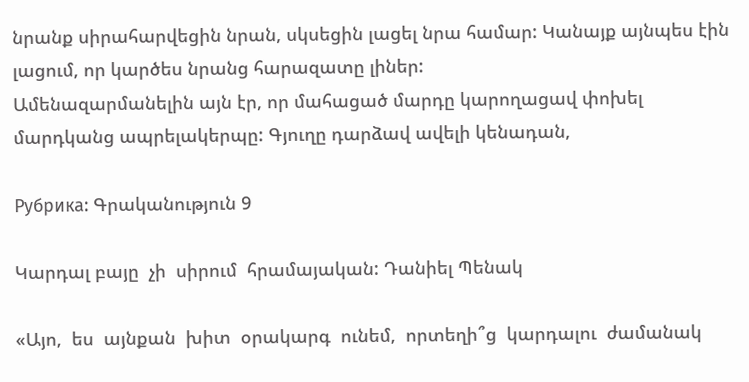նրանք սիրահարվեցին նրան, սկսեցին լացել նրա համար: Կանայք այնպես էին լացում, որ կարծես նրանց հարազատը լիներ:
Ամենազարմանելին այն էր, որ մահացած մարդը կարողացավ փոխել մարդկանց ապրելակերպը: Գյուղը դարձավ ավելի կենադան,

Рубрика: Գրականություն 9

Կարդալ բայը  չի  սիրում  հրամայական: Դանիել Պենակ

«Այո,  ես  այնքան  խիտ  օրակարգ  ունեմ,  որտեղի՞ց  կարդալու  ժամանակ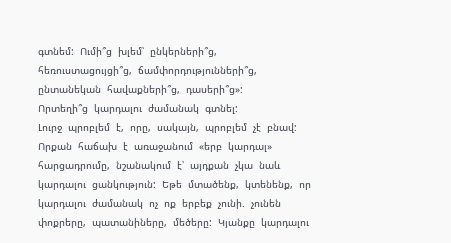գտնեմ:  Ումի՞ց  խլեմ՝  ընկերների՞ց,  հեռուստացույցի՞ց,  ճամփորդությունների՞ց,  ընտանեկան  հավաքների՞ց,  դասերի՞ց»:
Որտեղի՞ց  կարդալու  ժամանակ  գտնել:
Լուրջ  պրոբլեմ  է,  որը,  սակայն,  պրոբլեմ  չէ  բնավ:
Որքան  հաճախ  է  առաջանում  «երբ  կարդալ»  հարցադրումը,  նշանակում  է՝  այդքան  չկա  նաև  կարդալու  ցանկություն:  Եթե  մտածենք,  կտենենք,  որ  կարդալու  ժամանակ  ոչ  ոք  երբեք  չունի.  չունեն  փոքրերը,  պատանիները,  մեծերը:  Կյանքը  կարդալու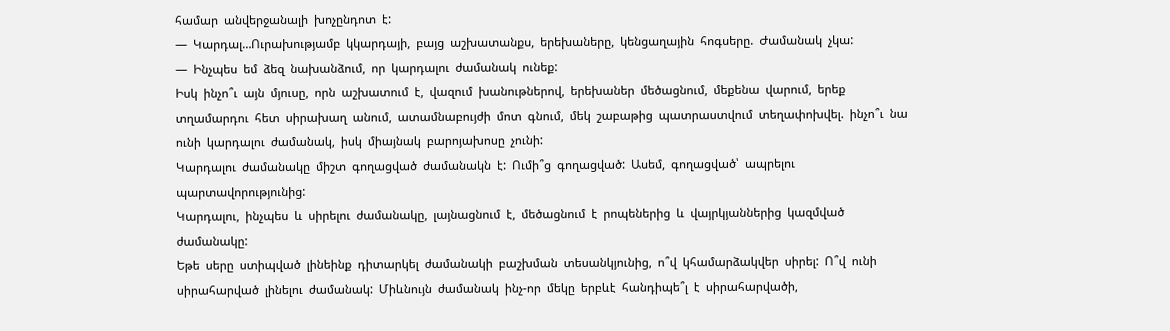համար  անվերջանալի  խոչընդոտ  է:
—  Կարդալ…Ուրախությամբ  կկարդայի,  բայց  աշխատանքս,  երեխաները,  կենցաղային  հոգսերը.  Ժամանակ  չկա:
—  Ինչպես  եմ  ձեզ  նախանձում,  որ  կարդալու  ժամանակ  ունեք:
Իսկ  ինչո՞ւ  այն  մյուսը,  որն  աշխատում  է,  վազում  խանութներով,  երեխաներ  մեծացնում,  մեքենա  վարում,  երեք  տղամարդու  հետ  սիրախաղ  անում,  ատամնաբույժի  մոտ  գնում,  մեկ  շաբաթից  պատրաստվում  տեղափոխվել.  ինչո՞ւ  նա  ունի  կարդալու  ժամանակ,  իսկ  միայնակ  բարոյախոսը  չունի:
Կարդալու  ժամանակը  միշտ  գողացված  ժամանակն  է:  Ումի՞ց  գողացված:  Ասեմ,  գողացված՝  ապրելու  պարտավորությունից:
Կարդալու,  ինչպես  և  սիրելու  ժամանակը,  լայնացնում  է,  մեծացնում  է  րոպեներից  և  վայրկյաններից  կազմված  ժամանակը:
Եթե  սերը  ստիպված  լինեինք  դիտարկել  ժամանակի  բաշխման  տեսանկյունից,  ո՞վ  կհամարձակվեր  սիրել:  Ո՞վ  ունի  սիրահարված  լինելու  ժամանակ:  Միևնույն  ժամանակ  ինչ-որ  մեկը  երբևէ  հանդիպե՞լ  է  սիրահարվածի,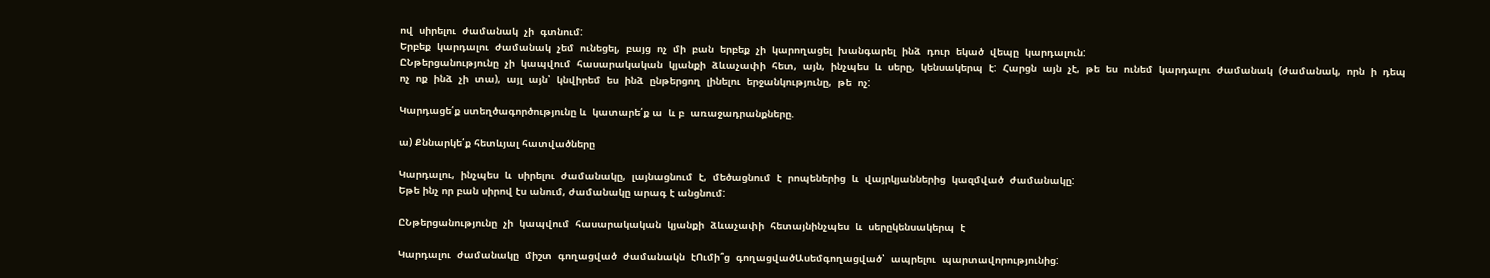ով  սիրելու  ժամանակ  չի  գտնում:
Երբեք  կարդալու  ժամանակ  չեմ  ունեցել,  բայց  ոչ  մի  բան  երբեք  չի  կարողացել  խանգարել  ինձ  դուր  եկած  վեպը  կարդալուն:
ԸՆթերցանությունը  չի  կապվում  հասարակական  կյանքի  ձևաչափի  հետ,  այն,  ինչպես  և  սերը,  կենսակերպ  է:  Հարցն  այն  չէ,  թե  ես  ունեմ  կարդալու  ժամանակ  (ժամանակ,  որն  ի  դեպ  ոչ  ոք  ինձ  չի  տա),  այլ  այն՝  կնվիրեմ  ես  ինձ  ընթերցող  լինելու  երջանկությունը,  թե  ոչ:

Կարդացե՛ք ստեղծագործությունը և  կատարե՛ք ա  և բ  առաջադրանքները.

ա) Քննարկե՛ք հետևյալ հատվածները

Կարդալու,  ինչպես  և  սիրելու  ժամանակը,  լայնացնում  է,  մեծացնում  է  րոպեներից  և  վայրկյաններից  կազմված  ժամանակը:
Եթե ինչ որ բան սիրով էս անում, ժամանակը արագ է անցնում:

ԸՆթերցանությունը  չի  կապվում  հասարակական  կյանքի  ձևաչափի  հետայնինչպես  և  սերըկենսակերպ  է

Կարդալու  ժամանակը  միշտ  գողացված  ժամանակն  էՈւմի՞ց  գողացվածԱսեմգողացված՝  ապրելու  պարտավորությունից: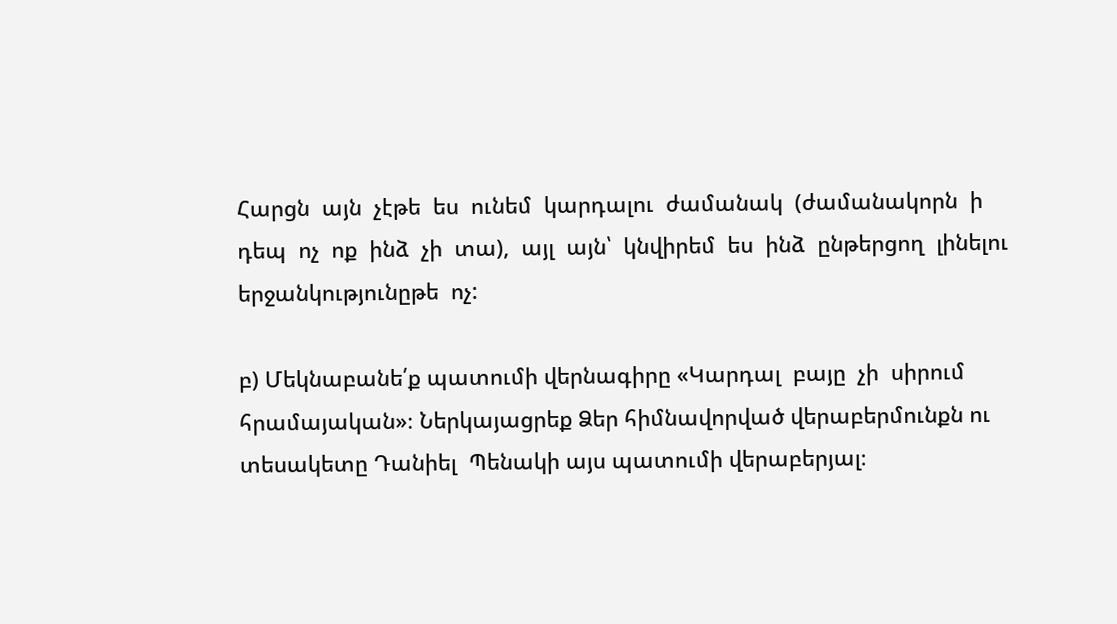Հարցն  այն  չէթե  ես  ունեմ  կարդալու  ժամանակ  (ժամանակորն  ի  դեպ  ոչ  ոք  ինձ  չի  տա),  այլ  այն՝  կնվիրեմ  ես  ինձ  ընթերցող  լինելու  երջանկությունըթե  ոչ:

բ) Մեկնաբանե՛ք պատումի վերնագիրը «Կարդալ  բայը  չի  սիրում  հրամայական»։ Ներկայացրեք Ձեր հիմնավորված վերաբերմունքն ու տեսակետը Դանիել  Պենակի այս պատումի վերաբերյալ։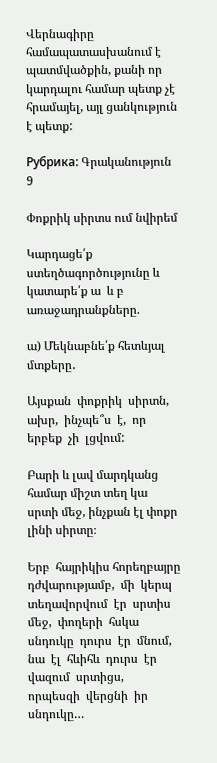Վերնագիրը համապատասխանում է պատմվածքին, քանի որ կարդալու համար պետք չէ հրամայել, այլ ցանկություն է պետք:

Рубрика: Գրականություն 9

Փոքրիկ սիրտս ում նվիրեմ

Կարդացե՛ք ստեղծագործությունը և  կատարե՛ք ա  և բ  առաջադրանքները.

ա) Մեկնաբնե՛ք հետևյալ մտքերը․

Այսքան  փոքրիկ  սիրտն,  ախր,  ինչպե՞ս  է,  որ  երբեք  չի  լցվում:

Բարի և լավ մարդկանց համար միշտ տեղ կա սրտի մեջ, ինչքան էլ փոքր լինի սիրտը։

Երբ  հայրիկիս հորեղբայրը  դժվարությամբ,  մի  կերպ  տեղավորվում  էր  սրտիս  մեջ,  փողերի  հսկա  սնդուկը  դուրս  էր  մնում,  նա  էլ  հևիհև  դուրս  էր  վազում  սրտիցս,  որպեսզի  վերցնի  իր  սնդուկը…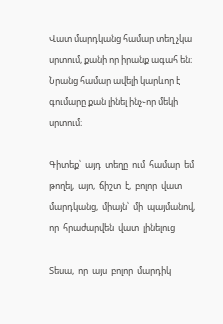Վատ մարդկանց համար տեղ չկա սրտում, քանի որ իրանք ագահ են։ Նրանց համար ավելի կարևոր է գումարը քան լինել ինչ֊որ մեկի սրտում։

Գիտեք՝  այդ  տեղը  ում  համար  եմ  թողել,  այո,  ճիշտ  է,  բոլոր  վատ  մարդկանց,  միայն՝  մի  պայմանով,  որ  հրաժարվեն  վատ  լինելուց

Տեսա,  որ  այս  բոլոր  մարդիկ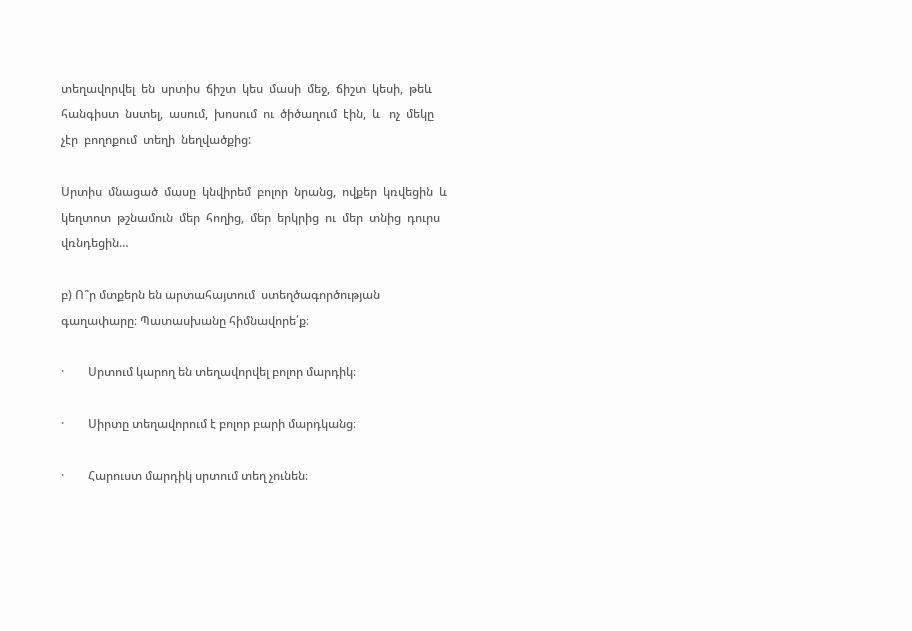տեղավորվել  են  սրտիս  ճիշտ  կես  մասի  մեջ,  ճիշտ  կեսի,  թեև   հանգիստ  նստել,  ասում,  խոսում  ու  ծիծաղում  էին,  և   ոչ  մեկը  չէր  բողոքում  տեղի  նեղվածքից:

Սրտիս  մնացած  մասը  կնվիրեմ  բոլոր  նրանց,  ովքեր  կռվեցին  և   կեղտոտ  թշնամուն  մեր  հողից,  մեր  երկրից  ու  մեր  տնից  դուրս  վռնդեցին…

բ) Ո՞ր մտքերն են արտահայտում  ստեղծագործության գաղափարը։ Պատասխանը հիմնավորե՛ք։

·        Սրտում կարող են տեղավորվել բոլոր մարդիկ։

·        Սիրտը տեղավորում է բոլոր բարի մարդկանց։

·        Հարուստ մարդիկ սրտում տեղ չունեն։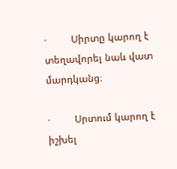·        Սիրտը կարող է տեղավորել նաև վատ մարդկանց։

·        Սրտում կարող է իշխել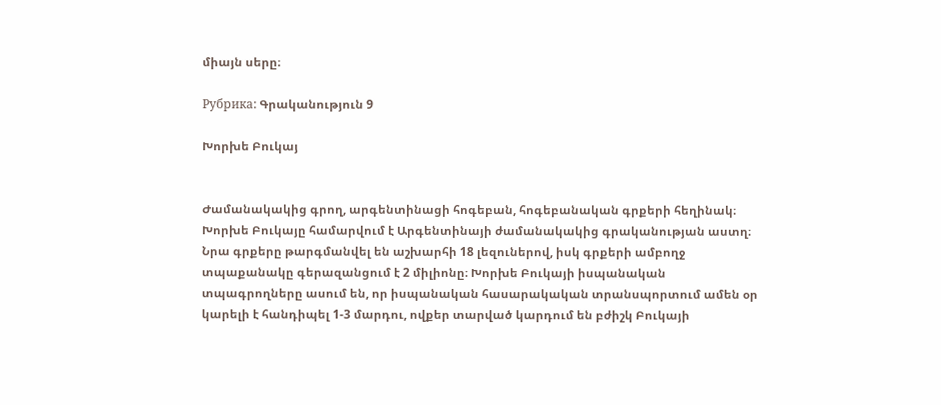միայն սերը։

Рубрика: Գրականություն 9

Խորխե Բուկայ


Ժամանակակից գրող, արգենտինացի հոգեբան, հոգեբանական գրքերի հեղինակ։
Խորխե Բուկայը համարվում է Արգենտինայի ժամանակակից գրականության աստղ։ Նրա գրքերը թարգմանվել են աշխարհի 18 լեզուներով, իսկ գրքերի ամբողջ տպաքանակը գերազանցում է 2 միլիոնը։ Խորխե Բուկայի իսպանական տպագրողները ասում են, որ իսպանական հասարակական տրանսպորտում ամեն օր կարելի է հանդիպել 1-3 մարդու, ովքեր տարված կարդում են բժիշկ Բուկայի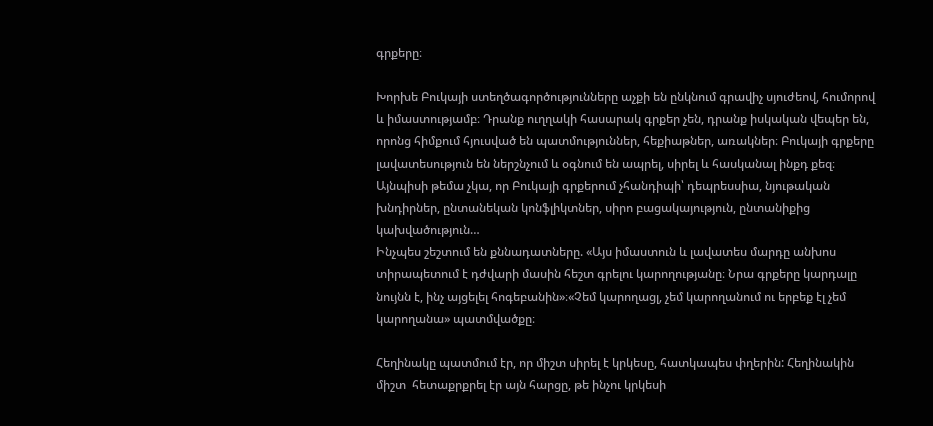գրքերը։

Խորխե Բուկայի ստեղծագործությունները աչքի են ընկնում գրավիչ սյուժեով, հումորով և իմաստությամբ։ Դրանք ուղղակի հասարակ գրքեր չեն, դրանք իսկական վեպեր են, որոնց հիմքում հյուսված են պատմություններ, հեքիաթներ, առակներ։ Բուկայի գրքերը լավատեսություն են ներշնչում և օգնում են ապրել, սիրել և հասկանալ ինքդ քեզ։ Այնպիսի թեմա չկա, որ Բուկայի գրքերում չհանդիպի՝ դեպրեսսիա, նյութական խնդիրներ, ընտանեկան կոնֆլիկտներ, սիրո բացակայություն, ընտանիքից կախվածություն…
Ինչպես շեշտում են քննադատները. «Այս իմաստուն և լավատես մարդը անխոս տիրապետում է դժվարի մասին հեշտ գրելու կարողությանը։ Նրա գրքերը կարդալը նույնն է, ինչ այցելել հոգեբանին»։«Չեմ կարողացլ, չեմ կարողանում ու երբեք էլ չեմ կարողանա» պատմվածքը։

Հեղինակը պատմում էր, որ միշտ սիրել է կրկեսը, հատկապես փղերին: Հեղինակին միշտ  հետաքրքրել էր այն հարցը, թե ինչու կրկեսի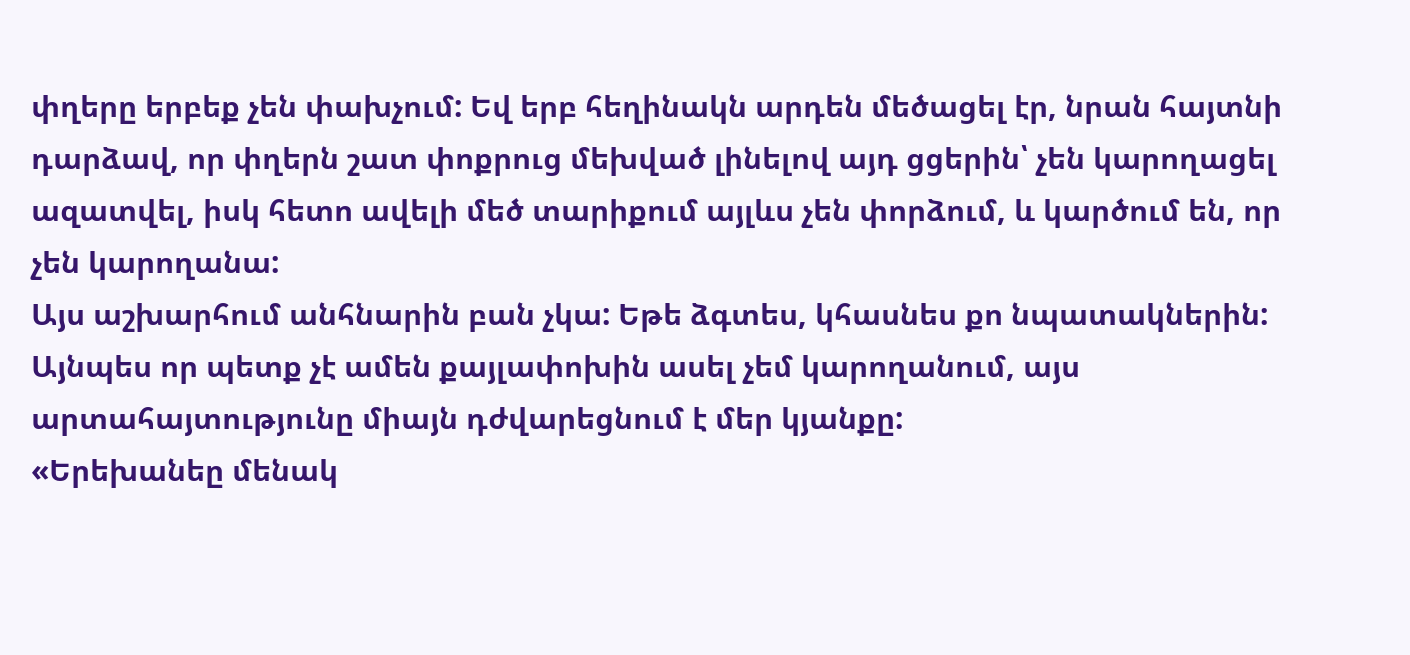փղերը երբեք չեն փախչում: Եվ երբ հեղինակն արդեն մեծացել էր, նրան հայտնի դարձավ, որ փղերն շատ փոքրուց մեխված լինելով այդ ցցերին՝ չեն կարողացել ազատվել, իսկ հետո ավելի մեծ տարիքում այլևս չեն փորձում, և կարծում են, որ չեն կարողանա:
Այս աշխարհում անհնարին բան չկա: Եթե ձգտես, կհասնես քո նպատակներին: Այնպես որ պետք չէ ամեն քայլափոխին ասել չեմ կարողանում, այս արտահայտությունը միայն դժվարեցնում է մեր կյանքը:
«Երեխանեը մենակ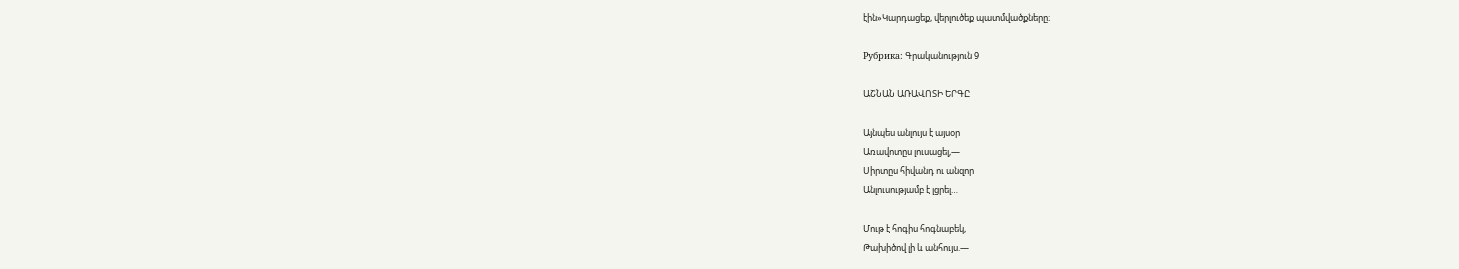էին»Կարդացեք, վերլուծեք պատմվածքները։

Рубрика: Գրականություն 9

ԱՇՆԱՆ ԱՌԱՎՈՏԻ ԵՐԳԸ

Այնպես անլույս է այսօր
Առավոտըս լուսացել,—
Սիրտըս հիվանդ ու անզոր
Անլուսությամբ է լցրել…

Մութ է հոգիս հոգնաբեկ,
Թախիծով լի և անհույս.—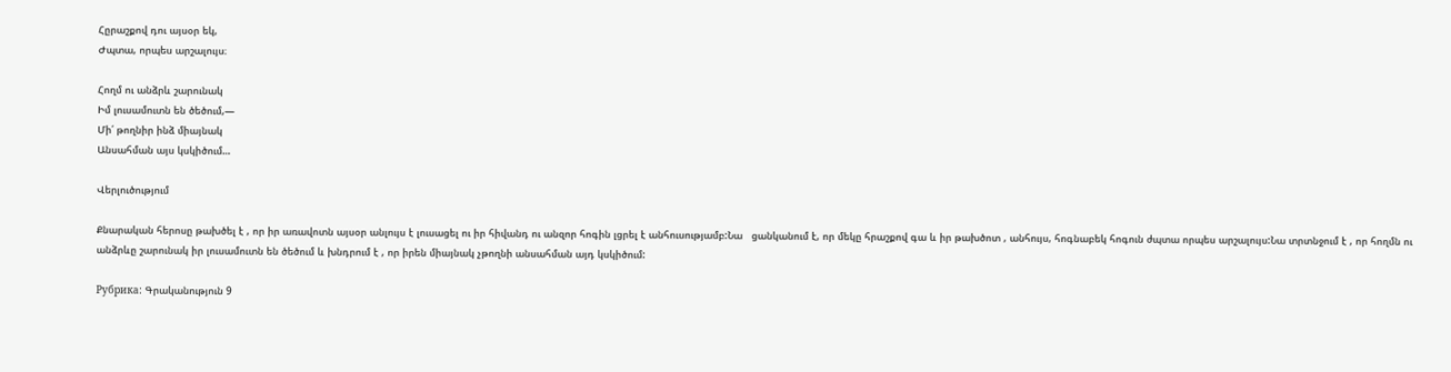Հըրաշքով դու այսօր եկ,
Ժպտա, որպես արշալույս։

Հողմ ու անձրև շարունակ
Իմ լուսամուտն են ծեծում,—
Մի՛ թողնիր ինձ միայնակ
Անսահման այս կսկիծում…

Վերլուծությում

Քնարական հերոսը թախծել է , որ իր առավոտն այսօր անլույս է լուսացել ու իր հիվանդ ու անզոր հոգին լցրել է անհուսությամբ:Նա   ցանկանում է, որ մեկը հրաշքով գա և իր թախծոտ , անհույս, հոգնաբեկ հոգուն ժպտա որպես արշալույս:Նա տրտնջում է , որ հողմն ու անձրևը շարունակ իր լուսամուտն են ծեծում և խնդրում է , որ իրեն միայնակ չթողնի անսահման այդ կսկիծում:

Рубрика: Գրականություն 9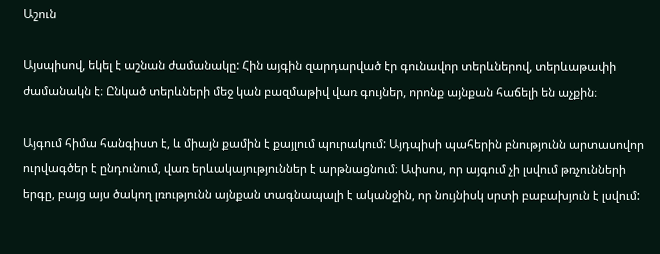Աշուն

Այսպիսով, եկել է աշնան ժամանակը: Հին այգին զարդարված էր գունավոր տերևներով, տերևաթափի ժամանակն է։ Ընկած տերևների մեջ կան բազմաթիվ վառ գույներ, որոնք այնքան հաճելի են աչքին։

Այգում հիմա հանգիստ է, և միայն քամին է քայլում պուրակում: Այդպիսի պահերին բնությունն արտասովոր ուրվագծեր է ընդունում, վառ երևակայություններ է արթնացնում։ Ափսոս, որ այգում չի լսվում թռչունների երգը, բայց այս ծակող լռությունն այնքան տագնապալի է ականջին, որ նույնիսկ սրտի բաբախյուն է լսվում: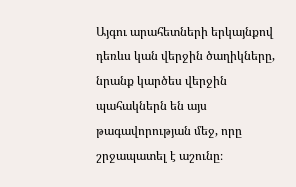Այգու արահետների երկայնքով դեռևս կան վերջին ծաղիկները, նրանք կարծես վերջին պահակներն են այս թագավորության մեջ, որը շրջապատել է աշունը։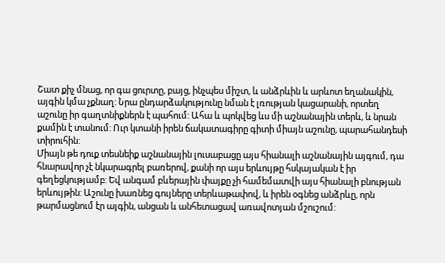Շատ քիչ մնաց, որ գա ցուրտը, բայց, ինչպես միշտ, և անձրևին և արևոտ եղանակին, այգին կմա չքնաղ: Նրա ընդարձակությունը նման է լռության կացարանի, որտեղ աշունը իր գաղտնիքներն է պահում: Ահա և պոկվեց ևս մի աշնանային տերև, և նրան քամին է տանում: Ուր կտանի իրեն ճակատագիրը գիտի միայն աշունը, պարահանդեսի տիրուհին:
Միայն թե դուք տեսնեիք աշնանային լուսաբացը այս հիանալի աշնանային այգում, դա հնարավոր չէ նկարագրել բառերով, քանի որ այս երևույթը հսկայական է իր գեղեցկությամբ: Եվ անգամ բևերային փայքը չի համեմատվի այս հիանալի բնության երևույթին: Աշունը խառնեց գույները տերևաթափով, և իրեն օգնեց անձրևը, որն թարմացնում էր այգին, անցան և անհետացավ առավոտյան մշուշում: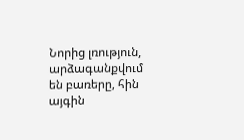Նորից լռություն, արձագանքվում են բառերը, հին այգին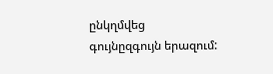ընկղմվեց գույնըզգույն երազում: